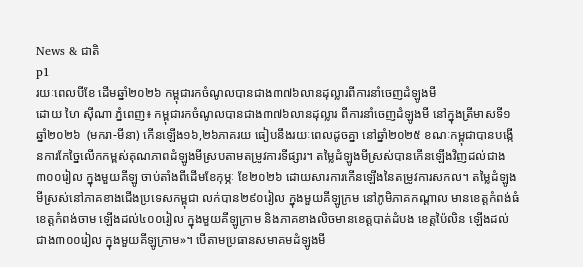News & ជាតិ
p1
រយៈពេលបីខែ ដើមឆ្នាំ២០២៦ កម្ពុជារកចំណូលបានជាង៣៧៦លានដុល្លារពីការនាំចេញដំឡូងមី
ដោយ ហៃ ស៊ីណា ភ្នំពេញ៖ កម្ពុជារកចំណូលបានជាង៣៧៦លានដុល្លារ ពីការនាំចេញដំឡូងមី នៅក្នុងត្រីមាសទី១ ឆ្នាំ២០២៦  (មករា-មីនា) កើនឡើង១៦,២៦ភាគរយ ធៀបនឹងរយៈពេលដូចគ្នា នៅឆ្នាំ២០២៥ ខណៈកម្ពុជាបានបង្កើនការកែច្នៃលើកកម្ពស់គុណភាពដំឡូងមីស្របតាមតម្រូវការទីផ្សារ។ តម្លៃដំឡូងមីស្រស់បានកើនឡើងវិញដល់ជាង៣០០រៀល ក្នុងមួយគីឡូ ចាប់តាំងពីដើមខែកុម្ភៈ ខែ២០២៦ ដោយសារការកើនឡើងនៃតម្រូវការសកល។ តម្លៃដំឡូងមីស្រស់នៅភាគខាងជើងប្រទេសកម្ពុជា លក់បាន២៩០រៀល ក្នុងមួយគីឡូក្រម នៅភូមិភាគកណ្ដាល មានខេត្តកំពង់ធំ ខេត្តកំពង់ចាម ឡើងដល់៤០០រៀល ក្នុងមួយគីឡូក្រាម និងភាគខាងលិចមានខេត្តបាត់ដំបង ខេត្តប៉ៃលិន ឡើងដល់ជាង៣០០រៀល ក្នុងមួយគីឡូក្រាម»។ បើតាមប្រធានសមាគមដំឡូងមី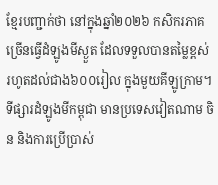ខ្មែរបញ្ជាក់ថា នៅក្នុងឆ្នាំ២០២៦ កសិករភាគច្រើនធ្វើដំឡូងមីស្ងួត ដែលទទួលបានតម្លៃខ្ពស់ រហូតដល់ជាង៦០០រៀល ក្នុងមួយគីឡូក្រាម។ ទីផ្សារដំឡូងមីកម្ពុជា មានប្រទេសវៀតណាម ចិន និងការប្រើប្រាស់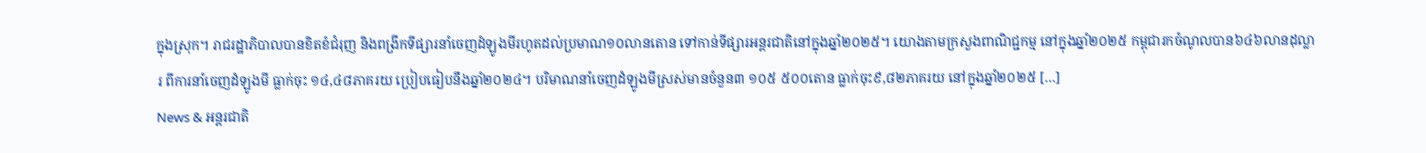ក្នុងស្រុក។ រាជរដ្ឋាភិបាលបានខិតខំជំរុញ និងពង្រីកទីផ្សារនាំចេញដំឡូងមីរហូតដល់ប្រមាណ១០លានតោន ទៅកាន់ទីផ្សារអន្តរជាតិនៅក្នុងឆ្នាំ២០២៥។ យោងតាមក្រសួងពាណិជ្ជកម្ម នៅក្នុងឆ្នាំ២០២៥ កម្ពុជារកចំណូលបាន៦៤៦លានដុល្លារ ពីការនាំចេញដំឡូងមី ធ្លាក់ចុះ ១៤,៤៨ភាគរយ ប្រៀបធៀបនឹងឆ្នាំ២០២៤។ បរិមាណនាំចេញដំឡូងមីស្រស់មានចំនួន៣ ១០៥ ៥០០តោន ធ្លាក់ចុះ៩,៨២ភាគរយ នៅក្នុងឆ្នាំ២០២៥ […]
News & អន្តរជាតិ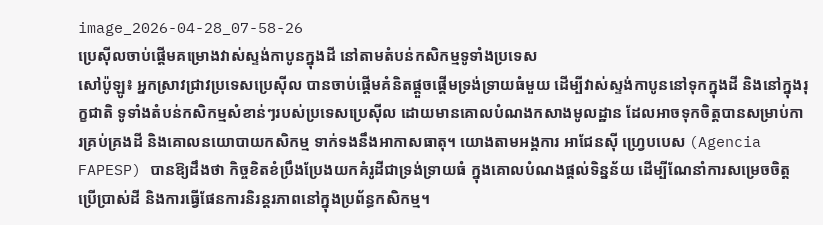image_2026-04-28_07-58-26
ប្រេស៊ីលចាប់ផ្តើមគម្រោងវាស់ស្ទង់កាបូនក្នុងដី នៅតាមតំបន់កសិកម្មទូទាំងប្រទេស
សៅប៉ូឡូ៖ អ្នកស្រាវជ្រាវប្រទេសប្រេស៊ីល បានចាប់ផ្តើមគំនិតផ្តួចផ្តើមទ្រង់ទ្រាយធំមួយ ដើម្បីវាស់ស្ទង់កាបូននៅទុកក្នុងដី និងនៅក្នុងរុក្ខជាតិ ទូទាំងតំបន់កសិកម្មសំខាន់ៗរបស់ប្រទេសប្រេស៊ីល ដោយមានគោលបំណងកសាងមូលដ្ឋាន ដែលអាចទុកចិត្តបានសម្រាប់ការគ្រប់គ្រងដី និងគោលនយោបាយកសិកម្ម ទាក់ទងនឹងអាកាសធាតុ។ យោងតាមអង្គការ អាជែនស៊ី ហ្រេ្វបបេស (Agencia FAPESP) បានឱ្យដឹងថា កិច្ចខិតខំប្រឹងប្រែងយកគំរូដីជាទ្រង់ទ្រាយធំ ក្នុងគោលបំណងផ្តល់ទិន្នន័យ ដើម្បីណែនាំការសម្រេចចិត្តប្រើប្រាស់ដី និងការធ្វើផែនការនិរន្តរភាពនៅក្នុងប្រព័ន្ធកសិកម្ម។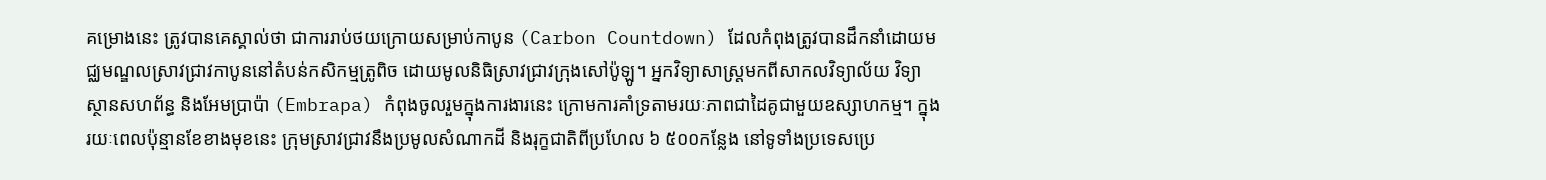គម្រោងនេះ ត្រូវបានគេស្គាល់ថា ជាការរាប់ថយក្រោយសម្រាប់កាបូន (Carbon Countdown) ដែលកំពុងត្រូវបានដឹកនាំដោយមជ្ឈមណ្ឌលស្រាវជ្រាវកាបូននៅតំបន់កសិកម្មត្រូពិច ដោយមូលនិធិស្រាវជ្រាវក្រុងសៅប៉ូឡូ។ អ្នកវិទ្យាសាស្ត្រមកពីសាកលវិទ្យាល័យ វិទ្យាស្ថានសហព័ន្ធ និងអែមប្រាប៉ា (Embrapa) កំពុងចូលរួមក្នុងការងារនេះ ក្រោមការគាំទ្រតាមរយៈភាពជាដៃគូជាមួយឧស្សាហកម្ម។ ក្នុងរយៈពេលប៉ុន្មានខែខាងមុខនេះ ក្រុមស្រាវជ្រាវនឹងប្រមូលសំណាកដី និងរុក្ខជាតិពីប្រហែល ៦ ៥០០កន្លែង នៅទូទាំងប្រទេសប្រេ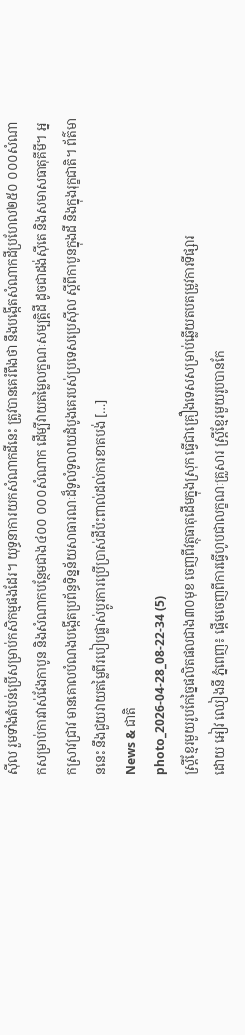ស៊ីល រួមទាំងតំបន់ប្រើសម្រាប់កសិកម្មផងដែរ។ យុទ្ធនាការយកសំណាកដីនេះ ត្រូវបានគេរំពឹងថា នឹងបង្កើតសំណាកដីប្រហែល២៥០ ០០០សំណាកសម្រាប់ការវាស់វែងកាបូន និងសំណាកបន្ថែមជាង៤០០ ០០០សំណាក ដើម្បីវាយតម្លៃលក្ខណៈសម្បត្តិដី ដូចជាដង់ស៊ីតេ និងសមាសធាតុគីមី។ អ្នកស្រាវជ្រាវ មានគោលបំណងបង្កើតប្រព័ន្ធទិន្នន័យសាធារណៈដ៏ទូលំទូលាយដំបូងគេរបស់ប្រទេសប្រេស៊ីល ស្តីពីកាបូនក្នុងដី និងក្នុងរុក្ខជាតិ។ ព័ត៌មាននេះ នឹងជួយវាយតម្លៃពីរបៀបផ្លាស់ប្តូរការប្រើប្រាស់ដីប៉ះពាល់ដល់ការខាតបង់ […]
News & ជាតិ
photo_2026-04-28_08-22-34 (5)
ស្រ្តីខ្មែរមួយរូបកែច្នៃផលិតផលជាង៣០មុខ ចេញពីវត្ថុធាតុដើមក្នុងស្រុក ធ្វើជាគ្រឿងទេសសម្រាប់ឆ្លើយតបតម្រូវការទីផ្សារ
ដោយ អៀវ ឈៀងនី ភ្នំពេញ៖ ផ្តើមចេញពីការធ្វើហូបជាលក្ខណៈគ្រួសារ ស្រ្តីខ្មែរមួយរូបបានកែ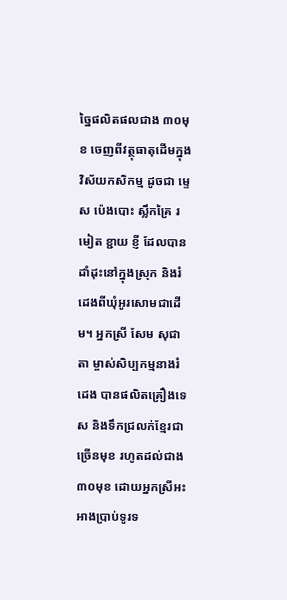ច្នៃផលិតផលជាង ៣០មុខ ចេញពីវត្ថុធាតុដើមក្នុងវិស័យកសិកម្ម ដូចជា ម្ទេស ប៉េងបោះ ស្លឹកគ្រៃ រមៀត ខ្ជាយ ខ្ញី ដែលបានដាំដុះនៅក្នុងស្រុក និងរំដេងពីឃុំអូរសោមជាដើម។ អ្នកស្រី សែម សុជាតា ម្ចាស់សិប្បកម្មនាងរំដេង បានផលិតគ្រឿងទេស និងទឹកជ្រលក់ខ្មែរជាច្រើនមុខ រហូតដល់ជាង៣០មុខ ដោយអ្នកស្រីអះអាងប្រាប់ទូរទ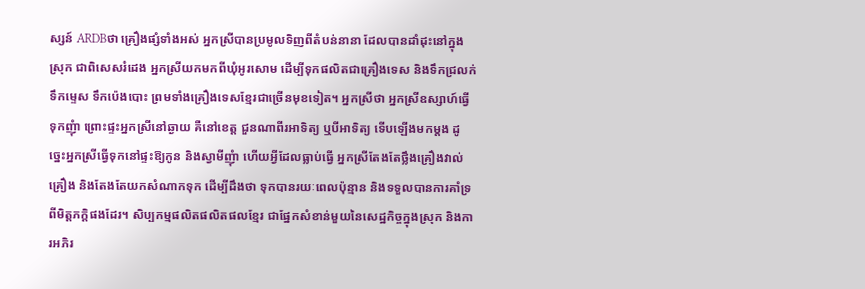ស្សន៍ ARDBថា គ្រឿងផ្សំទាំងអស់ អ្នកស្រីបានប្រមូលទិញពីតំបន់នានា ដែលបានដាំដុះនៅក្នុងស្រុក ជាពិសេសរំដេង អ្នកស្រីយកមកពីឃុំអូរសោម ដើម្បីទុកផលិតជាគ្រឿងទេស និងទឹកជ្រលក់ ទឹកម្ទេស ទឹកប៉េងបោះ ព្រមទាំងគ្រឿងទេសខ្មែរជាច្រើនមុខទៀត។ អ្នកស្រីថា អ្នកស្រីឧស្សាហ៍ធ្វើទុកញុំា ព្រោះផ្ទះអ្នកស្រីនៅឆ្ងាយ គឺនៅខេត្ត ជួនណាពីរអាទិត្យ ឬបីអាទិត្យ ទើបឡើងមកម្តង ដូច្នេះអ្នកស្រីធ្វើទុកនៅផ្ទះឱ្យកូន និងស្វាមីញុំា ហើយអ្វីដែលធ្លាប់ធ្វើ អ្នកស្រីតែងតែថ្លឹងគ្រឿងវាល់គ្រឿង និងតែងតែយកសំណាកទុក ដើម្បីដឹងថា ទុកបានរយៈពេលប៉ុន្មាន និងទទួលបានការគាំទ្រពីមិត្តភក្តិផងដែរ។ សិប្បកម្មផលិតផលិតផលខ្មែរ ជាផ្នែកសំខាន់មួយនៃសេដ្ឋកិច្ចក្នុងស្រុក និងការអភិរ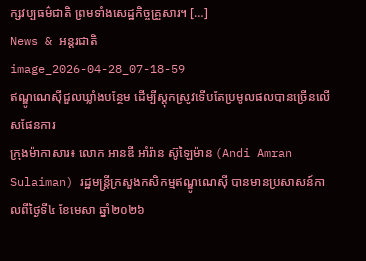ក្សវប្បធម៌ជាតិ ព្រមទាំងសេដ្ឋកិច្ចគ្រួសារ។ […]
News & អន្តរជាតិ
image_2026-04-28_07-18-59
ឥណ្ឌូណេស៊ីជួលឃ្លាំងបន្ថែម ដើម្បីស្តុកស្រូវទើបតែប្រមូលផលបានច្រើនលើសផែនការ
ក្រុងម៉ាកាសារ៖ លោក អានឌី អាំរ៉ាន ស៊ូឡៃម៉ាន (Andi Amran Sulaiman) រដ្ឋមន្ត្រីក្រសួងកសិកម្មឥណ្ឌូណេស៊ី បានមានប្រសាសន៍កាលពីថ្ងៃទី៤ ខែមេសា ឆ្នាំ២០២៦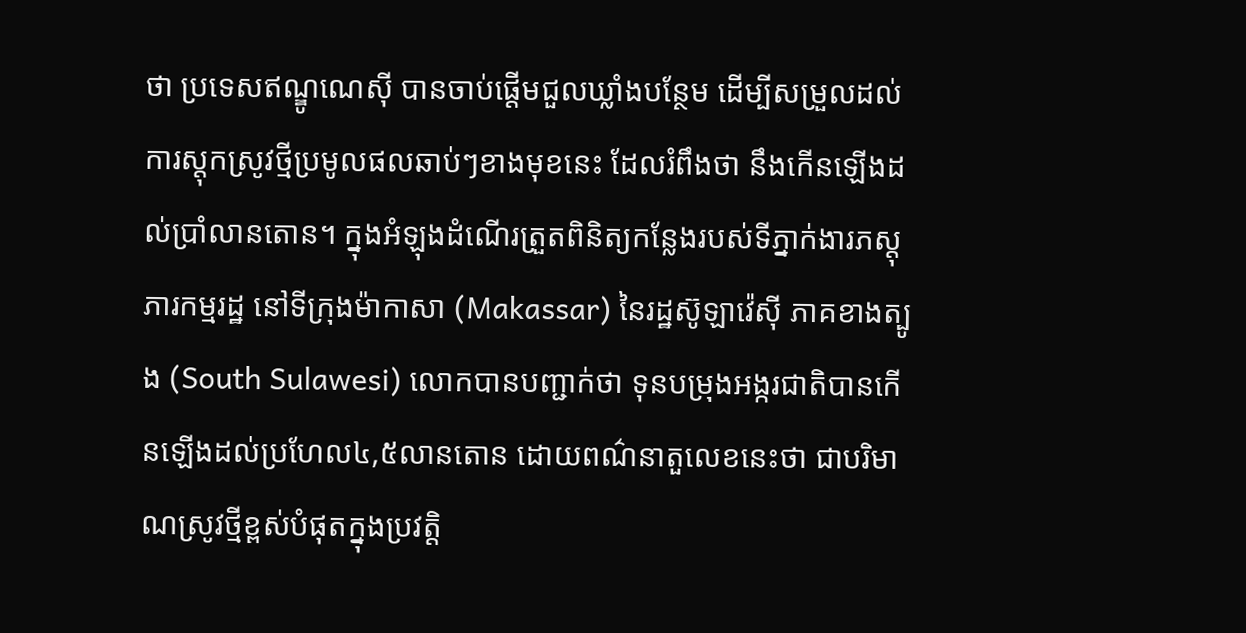ថា ប្រទេសឥណ្ឌូណេស៊ី បានចាប់ផ្តើមជួលឃ្លាំងបន្ថែម ដើម្បីសម្រួលដល់ការស្តុកស្រូវថ្មីប្រមូលផលឆាប់ៗខាងមុខនេះ ដែលរំពឹងថា នឹងកើនឡើងដល់ប្រាំលានតោន។ ក្នុងអំឡុងដំណើរត្រួតពិនិត្យកន្លែងរបស់ទីភ្នាក់ងារភស្តុភារកម្មរដ្ឋ នៅទីក្រុងម៉ាកាសា (Makassar) នៃរដ្ឋស៊ូឡាវ៉េស៊ី ភាគខាងត្បូង (South Sulawesi) លោកបានបញ្ជាក់ថា ទុនបម្រុងអង្ករជាតិបានកើនឡើងដល់ប្រហែល៤,៥លានតោន ដោយពណ៌នាតួលេខនេះថា ជាបរិមាណស្រូវថ្មីខ្ពស់បំផុតក្នុងប្រវត្តិ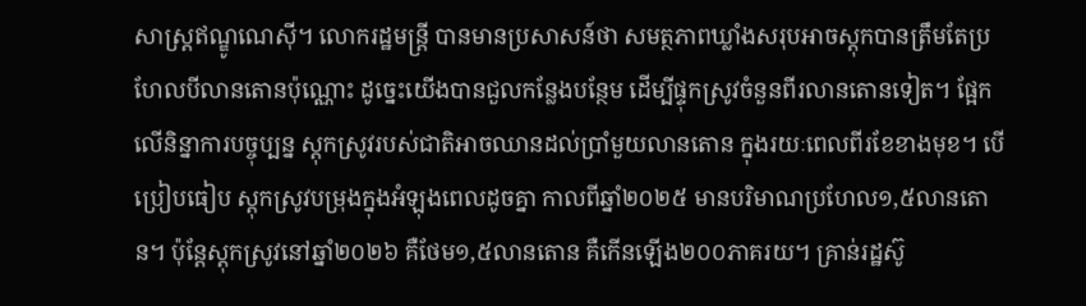សាស្ត្រឥណ្ឌូណេស៊ី។ លោករដ្ឋមន្ត្រី បានមានប្រសាសន៍ថា សមត្ថភាពឃ្លាំងសរុបអាចស្តុកបានត្រឹមតែប្រហែលបីលានតោនប៉ុណ្ណោះ ដូច្នេះយើងបានជួលកន្លែងបន្ថែម ដើម្បីផ្ទុកស្រូវចំនួនពីរលានតោនទៀត។ ផ្អែកលើនិន្នាការបច្ចុប្បន្ន ស្តុកស្រូវរបស់ជាតិអាចឈានដល់ប្រាំមួយលានតោន ក្នុងរយៈពេលពីរខែខាងមុខ។ បើប្រៀបធៀប ស្តុកស្រូវបម្រុងក្នុងអំឡុងពេលដូចគ្នា កាលពីឆ្នាំ២០២៥ មានបរិមាណប្រហែល១,៥លានតោន។ ប៉ុន្តែស្តុកស្រូវនៅឆ្នាំ២០២៦ គឺថែម១,៥លានតោន គឺកើនឡើង២០០ភាគរយ។ គ្រាន់រដ្ឋស៊ូ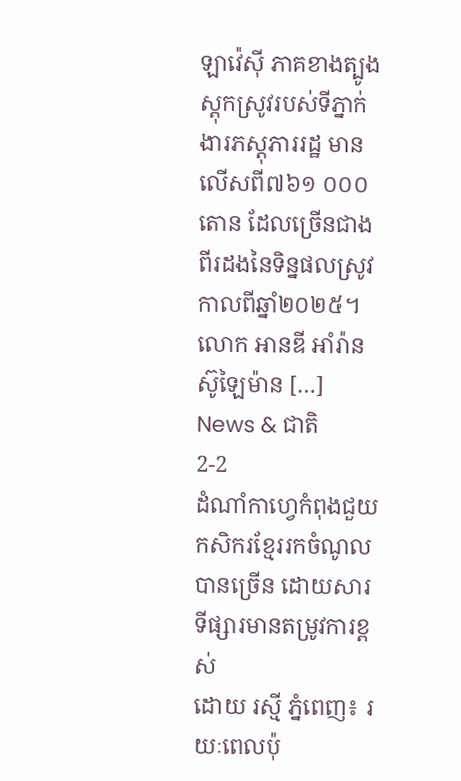ឡាវ៉េស៊ី ភាគខាងត្បូង ស្តុកស្រូវរបស់ទីភ្នាក់ងារភស្តុភាររដ្ឋ មានលើសពី៧៦១ ០០០ តោន ដែលច្រើនជាងពីរដងនៃទិន្នផលស្រូវ កាលពីឆ្នាំ២០២៥។ លោក អានឌី អាំរ៉ាន ស៊ូឡៃម៉ាន […]
News & ជាតិ
2-2
ដំណាំកាហ្វេកំពុងជួយកសិករខ្មែររកចំណូលបានច្រើន ដោយសារទីផ្សារមានតម្រូវការខ្ពស់
ដោយ រស្មី ភ្នំពេញ៖ រយៈពេលប៉ុ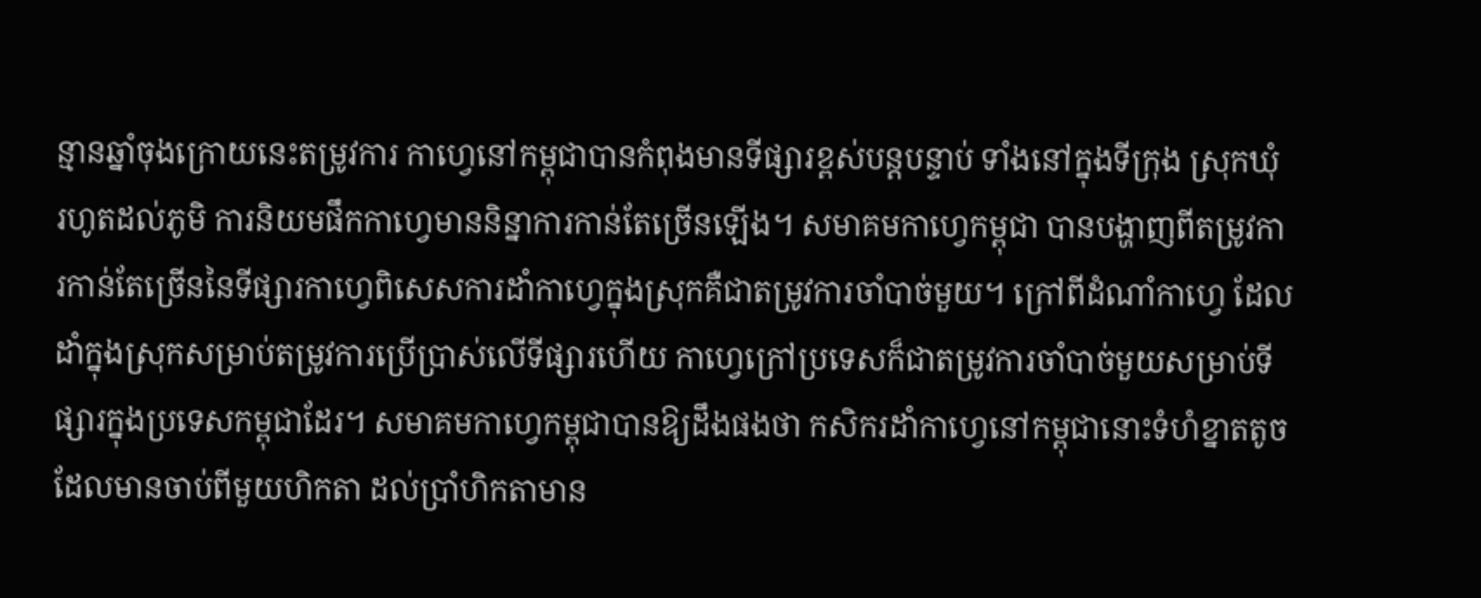ន្មានឆ្នាំចុងក្រោយនេះតម្រូវការ កាហ្វេនៅកម្ពុជាបានកំពុងមានទីផ្សារខ្ពស់បន្តបន្ទាប់ ទាំងនៅក្នុងទីក្រុង ស្រុកឃុំ រហូតដល់ភូមិ ការនិយមផឹកកាហ្វេមាននិន្នាការកាន់តែច្រើនឡើង។ សមាគមកាហ្វេកម្ពុជា បានបង្ហាញពីតម្រូវការកាន់តែច្រើននៃទីផ្សារកាហ្វេពិសេសការដាំកាហ្វេក្នុងស្រុកគឺជាតម្រូវការចាំបាច់មួយ។ ក្រៅពីដំណាំកាហ្វេ ដែលដាំក្នុងស្រុកសម្រាប់តម្រូវការប្រើប្រាស់លើទីផ្សារហើយ កាហ្វេក្រៅប្រទេសក៏ជាតម្រូវការចាំបាច់មួយសម្រាប់ទីផ្សារក្នុងប្រទេសកម្ពុជាដែរ។ សមាគមកាហ្វេកម្ពុជាបានឱ្យដឹងផងថា កសិករដាំកាហ្វេនៅកម្ពុជានោះទំហំខ្នាតតូចដែលមានចាប់ពីមួយហិកតា ដល់ប្រាំហិកតាមាន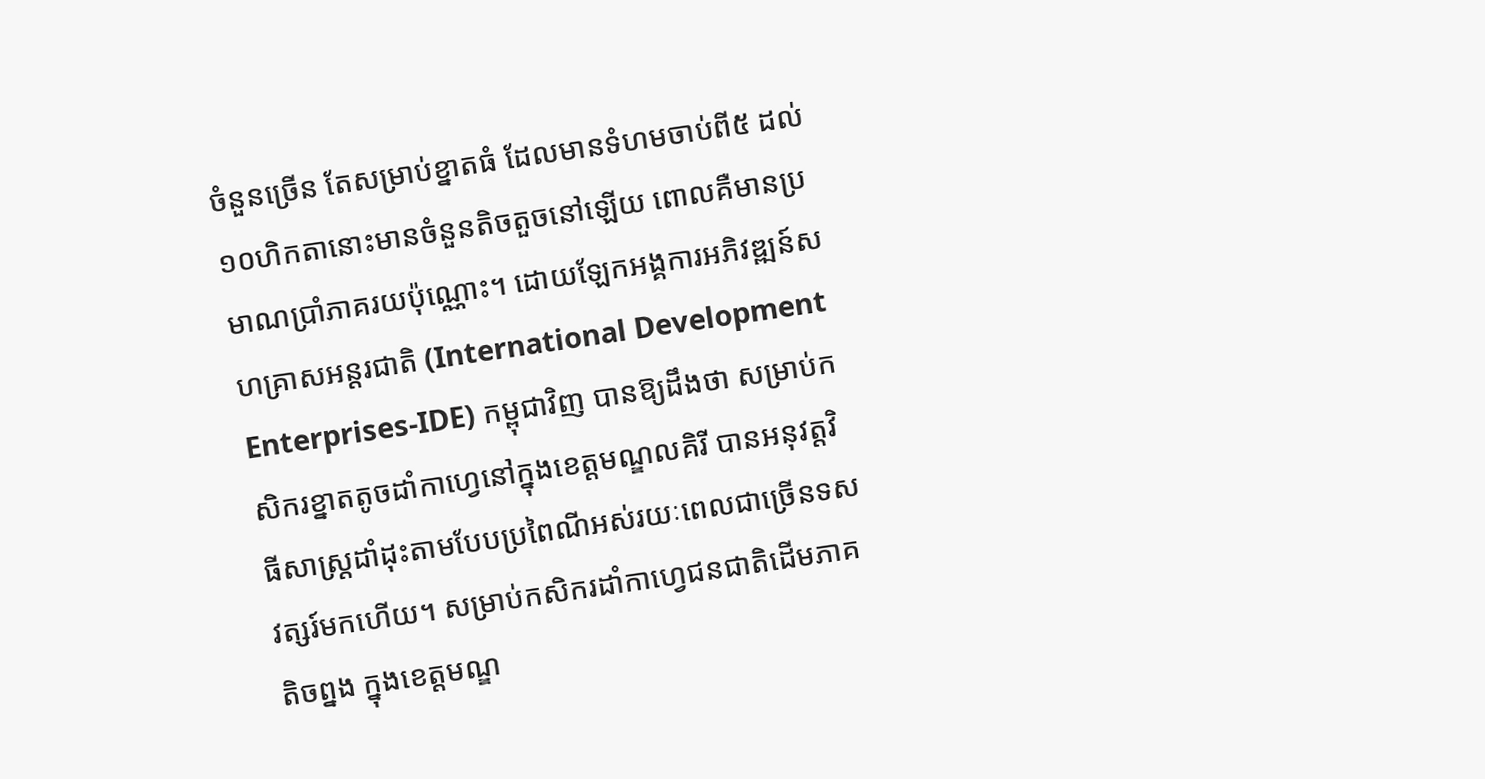ចំនួនច្រើន តែសម្រាប់ខ្នាតធំ ដែលមានទំហមចាប់ពី៥ ដល់១០ហិកតានោះមានចំនួនតិចតួចនៅឡើយ ពោលគឺមានប្រមាណប្រាំភាគរយប៉ុណ្ណោះ។ ដោយឡែកអង្គការអភិវឌ្ឍន៍សហគ្រាសអន្តរជាតិ (International Development Enterprises-IDE) កម្ពុជាវិញ បានឱ្យដឹងថា សម្រាប់កសិករខ្នាតតូចដាំកាហ្វេនៅក្នុងខេត្តមណ្ឌលគិរី បានអនុវត្តវិធីសាស្រ្តដាំដុះតាមបែបប្រពៃណីអស់រយៈពេលជាច្រើនទសវត្សរ៍មកហើយ។ សម្រាប់កសិករដាំកាហ្វេជនជាតិដើមភាគតិចព្នង ក្នុងខេត្តមណ្ឌ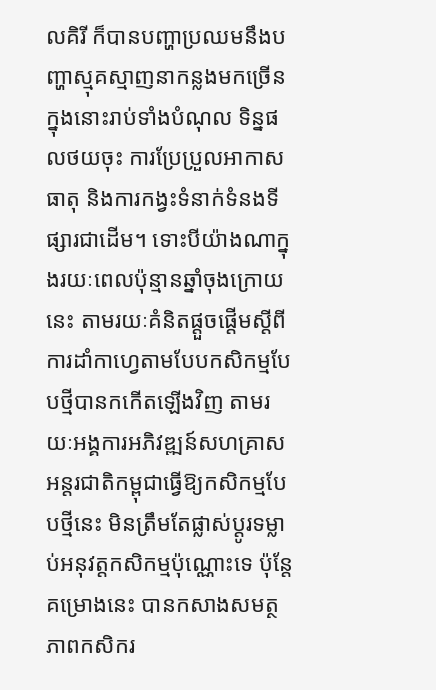លគិរី ក៏បានបញ្ហាប្រឈមនឹងបញ្ហាស្មុគស្មាញនាកន្លងមកច្រើន ក្នុងនោះរាប់ទាំងបំណុល ទិន្នផលថយចុះ ការប្រែប្រួលអាកាសធាតុ និងការកង្វះទំនាក់ទំនងទីផ្សារជាដើម។ ទោះបីយ៉ាងណាក្នុងរយៈពេលប៉ុន្មានឆ្នាំចុងក្រោយនេះ តាមរយៈគំនិតផ្តួចផ្តើមស្តីពីការដាំកាហ្វេតាមបែបកសិកម្មបែបថ្មីបានកកើតឡើងវិញ តាមរយៈអង្គការអភិវឌ្ឍន៍សហគ្រាសអន្តរជាតិកម្ពុជាធ្វើឱ្យកសិកម្មបែបថ្មីនេះ មិនត្រឹមតែផ្លាស់ប្តូរទម្លាប់អនុវត្តកសិកម្មប៉ុណ្ណោះទេ ប៉ុន្តែគម្រោងនេះ បានកសាងសមត្ថភាពកសិករ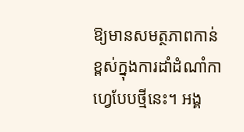ឱ្យមានសមត្ថភាពកាន់ខ្ពស់ក្នុងការដាំដំណាំកាហ្វេបែបថ្មីនេះ។ អង្គ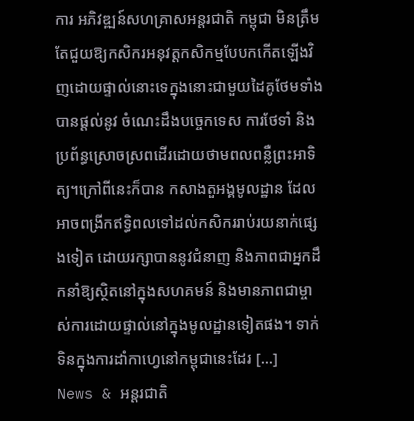ការ អភិវឌ្ឍន៍សហគ្រាសអន្តរជាតិ កម្ពុជា មិនត្រឹមតែជួយឱ្យកសិករអនុវត្តកសិកម្មបែបកកើតឡើងវិញដោយផ្ទាល់នោះទេក្នុងនោះជាមួយដៃគូថែមទាំងបានផ្តល់នូវ ចំណេះដឹងបច្ចេកទេស ការថែទាំ និងប្រព័ន្ធស្រោចស្រពដើរដោយថាមពលពន្លឺព្រះអាទិត្យ។ក្រៅពីនេះក៏បាន កសាងតួអង្គមូលដ្ឋាន ដែលអាចពង្រីកឥទ្ធិពលទៅដល់កសិកររាប់រយនាក់ផ្សេងទៀត ដោយរក្សាបាននូវជំនាញ និងភាពជាអ្នកដឹកនាំឱ្យស្ថិតនៅក្នុងសហគមន៍ និងមានភាពជាម្ចាស់ការដោយផ្ទាល់នៅក្នុងមូលដ្ឋានទៀតផង។ ទាក់ទិនក្នុងការដាំកាហ្វេនៅកម្ពុជានេះដែរ […]
News & អន្តរជាតិ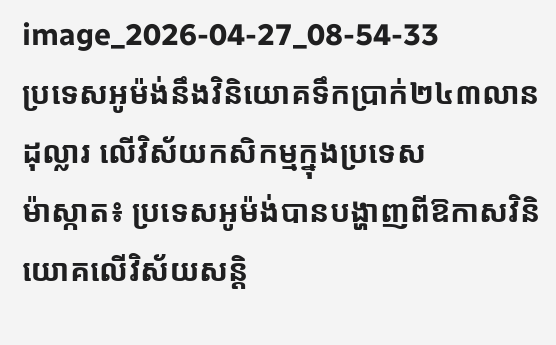image_2026-04-27_08-54-33
ប្រទេសអូម៉ង់នឹងវិនិយោគទឹកប្រាក់២៤៣លានដុល្លារ លើវិស័យកសិកម្មក្នុងប្រទេស
ម៉ាស្កាត៖ ប្រទេសអូម៉ង់បានបង្ហាញពីឱកាសវិនិយោគលើវិស័យសន្តិ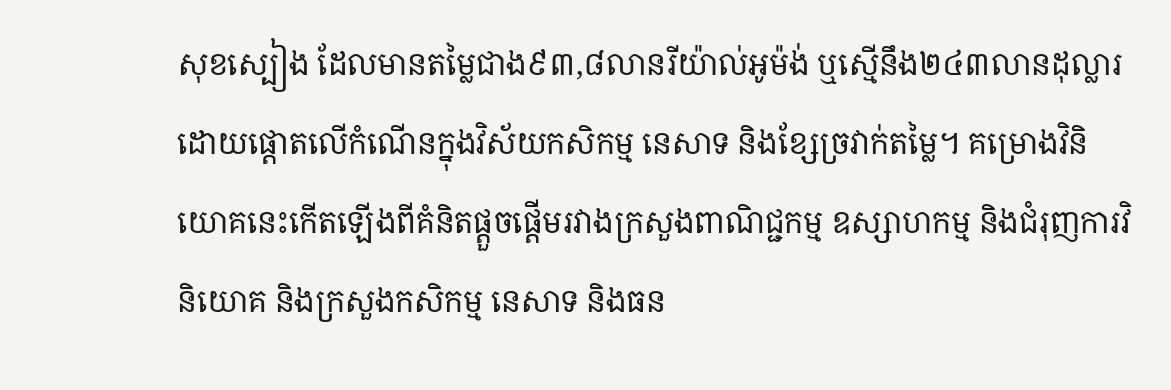សុខស្បៀង ដែលមានតម្លៃជាង៩៣,៨លានរីយ៉ាល់អូម៉ង់ ឬស្មើនឹង២៤៣លានដុល្លារ ដោយផ្តោតលើកំណើនក្នុងវិស័យកសិកម្ម នេសាទ និងខ្សែច្រវាក់តម្លៃ។ គម្រោងវិនិយោគនេះកើតឡើងពីគំនិតផ្តួចផ្តើមរវាងក្រសួងពាណិជ្ជកម្ម ឧស្សាហកម្ម និងជំរុញការវិនិយោគ និងក្រសួងកសិកម្ម នេសាទ និងធន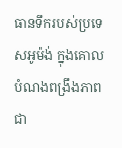ធានទឹករបស់ប្រទេសអូម៉ង់ ក្នុងគោលបំណងពង្រឹងភាពជា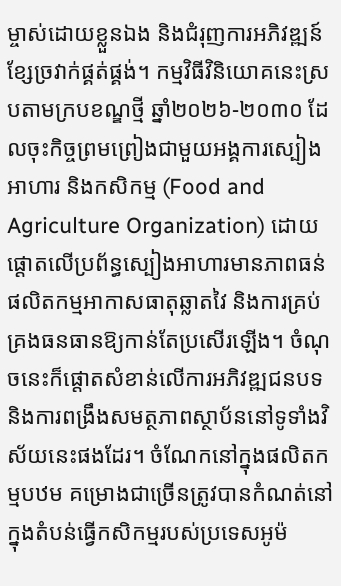ម្ចាស់ដោយខ្លួនឯង និងជំរុញការអភិវឌ្ឍន៍ខ្សែច្រវាក់ផ្គត់ផ្គង់។ កម្មវិធីវិនិយោគនេះស្របតាមក្របខណ្ឌថ្មី ឆ្នាំ២០២៦-២០៣០ ដែលចុះកិច្ចព្រមព្រៀងជាមួយអង្គការស្បៀងអាហារ និងកសិកម្ម (Food and Agriculture Organization) ដោយផ្តោតលើប្រព័ន្ធស្បៀងអាហារមានភាពធន់ ផលិតកម្មអាកាសធាតុឆ្លាតវៃ និងការគ្រប់គ្រងធនធានឱ្យកាន់តែប្រសើរឡើង។ ចំណុចនេះក៏ផ្តោតសំខាន់លើការអភិវឌ្ឍជនបទ និងការពង្រឹងសមត្ថភាពស្ថាប័ននៅទូទាំងវិស័យនេះផងដែរ។ ចំណែកនៅក្នុងផលិតកម្មបឋម គម្រោងជាច្រើនត្រូវបានកំណត់នៅក្នុងតំបន់ធ្វើកសិកម្មរបស់ប្រទេសអូម៉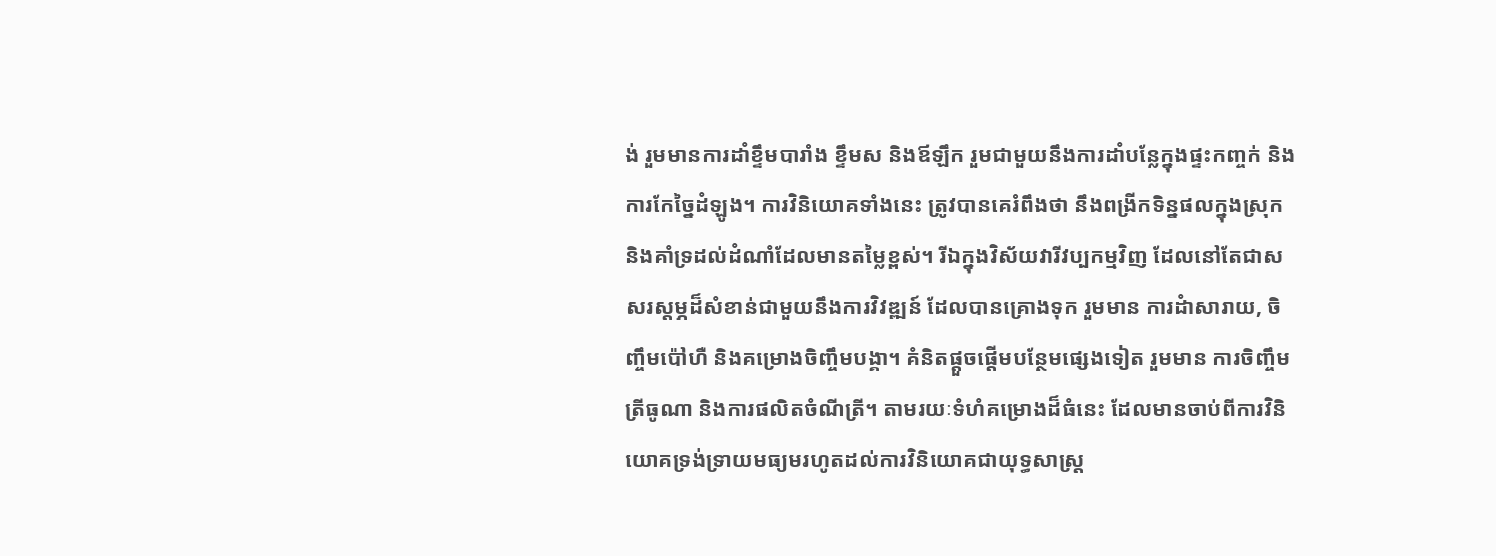ង់ រួមមានការដាំខ្ទឹមបារាំង ខ្ទឹមស និងឪឡឹក រួមជាមួយនឹងការដាំបន្លែក្នុងផ្ទះកញ្ចក់ និងការកែច្នៃដំឡូង។ ការវិនិយោគទាំងនេះ ត្រូវបានគេរំពឹងថា នឹងពង្រីកទិន្នផលក្នុងស្រុក និងគាំទ្រដល់ដំណាំដែលមានតម្លៃខ្ពស់។ រីឯក្នុងវិស័យវារីវប្បកម្មវិញ ដែលនៅតែជាសសរស្តម្ភដ៏សំខាន់ជាមួយនឹងការវិវឌ្ឍន៍ ដែលបានគ្រោងទុក រួមមាន ការដំាសារាយ, ចិញ្ចឹមប៉ៅហឺ និងគម្រោងចិញ្ចឹមបង្គា។ គំនិតផ្តួចផ្តើមបន្ថែមផ្សេងទៀត រួមមាន ការចិញ្ចឹមត្រីធូណា និងការផលិតចំណីត្រី។ តាមរយៈទំហំគម្រោងដ៏ធំនេះ ដែលមានចាប់ពីការវិនិយោគទ្រង់ទ្រាយមធ្យមរហូតដល់ការវិនិយោគជាយុទ្ធសាស្ត្រ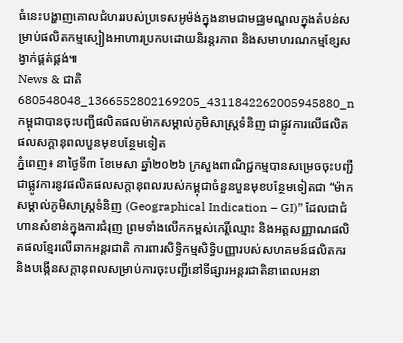ធំនេះបង្ហាញគោលជំហររបស់ប្រទេសអូម៉ង់ក្នុងនាមជាមជ្ឈមណ្ឌលក្នុងតំបន់សម្រាប់ផលិតកម្មស្បៀងអាហារប្រកបដោយនិរន្តរភាព និងសមាហរណកម្មខ្សែសង្វាក់ផ្គត់ផ្គង់៕
News & ជាតិ
680548048_1366552802169205_4311842262005945880_n
កម្ពុជាបានចុះបញ្ជីផលិតផលម៉ាកសម្គាល់ភូមិសាស្ត្រទំនិញ ជាផ្លូវការលើផលិតផលសក្តានុពលបួនមុខបន្ថែមទៀត
ភ្នំពេញ៖ នាថ្ងៃទី៣ ខែមេសា ឆ្នាំ២០២៦ ក្រសួងពាណិជ្ជកម្មបានសម្រេចចុះបញ្ជីជាផ្លូវការនូវផលិតផលសក្តានុពលរបស់កម្ពុជាចំនួនបួនមុខបន្ថែមទៀតជា “ម៉ាកសម្គាល់ភូមិសាស្ត្រទំនិញ (Geographical Indication – GI)” ដែលជាជំហានសំខាន់ក្នុងការជំរុញ ព្រមទាំងលើកកម្ពស់កេរ្តិ៍ឈ្មោះ និងអត្តសញ្ញាណផលិតផលខ្មែរលើឆាកអន្តរជាតិ ការពារសិទ្ធិកម្មសិទ្ធិបញ្ញារបស់សហគមន៍ផលិតករ និងបង្កើនសក្តានុពលសម្រាប់ការចុះបញ្ជីនៅទីផ្សារអន្តរជាតិនាពេលអនា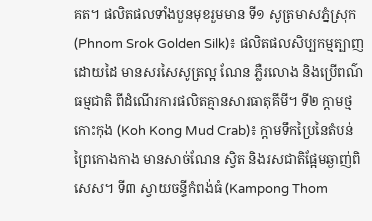គត។ ផលិតផលទាំងបួនមុខរួមមាន ទី១ សូត្រមាសភ្នំស្រុក (Phnom Srok Golden Silk)៖ ផលិតផលសិប្បកម្មត្បាញដោយដៃ មានសរសៃសូត្រល្អ ណែន ភ្លឺរលោង និងប្រើពណ៌ធម្មជាតិ ពីដំណើរការផលិតគ្មានសារធាតុគីមី។ ទី២ ក្តាមថ្មកោះកុង (Koh Kong Mud Crab)៖ ក្តាមទឹកប្រៃនៃតំបន់ព្រៃកោងកាង មានសាច់ណែន ស្វិត និងរសជាតិផ្អែមឆ្ងាញ់ពិសេស។ ទី៣ ស្វាយចន្ទីកំពង់ធំ (Kampong Thom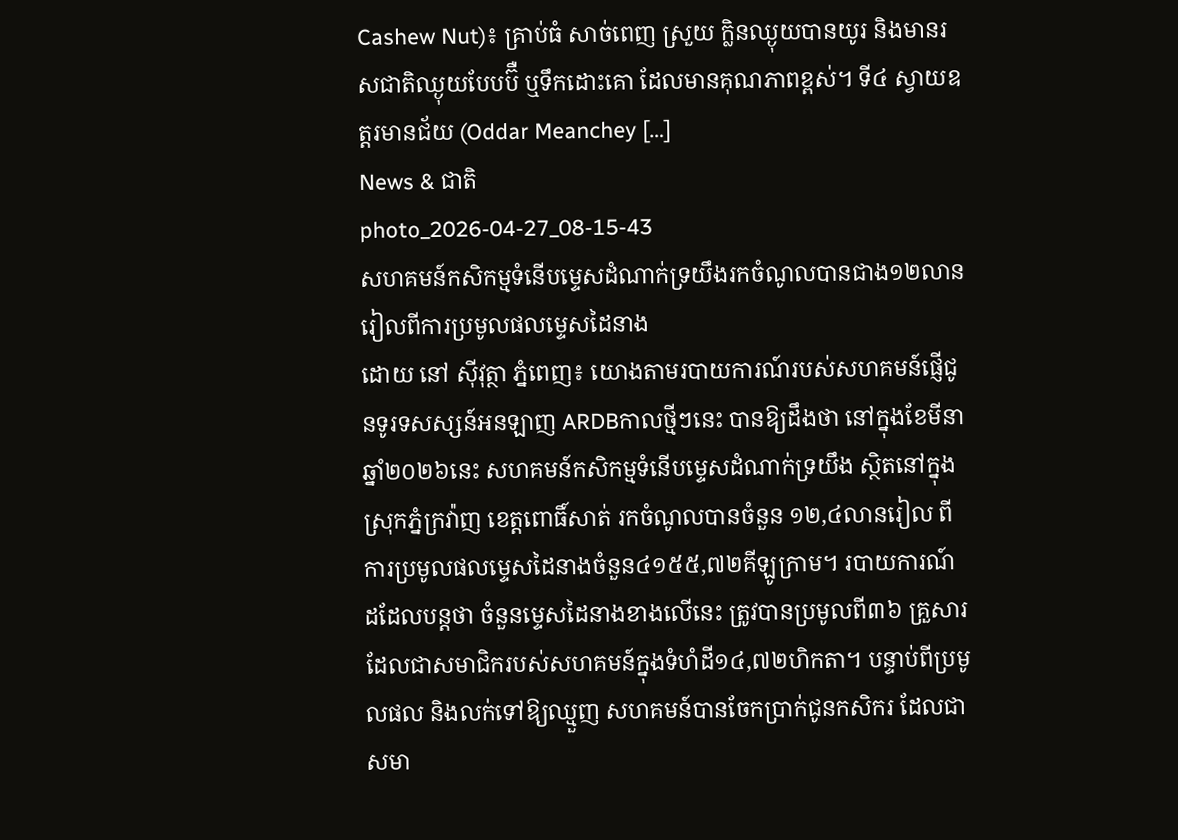Cashew Nut)៖ គ្រាប់ធំ សាច់ពេញ ស្រួយ ក្លិនឈ្ងុយបានយូរ និងមានរសជាតិឈ្ងុយបែបប៊ឺ ឬទឹកដោះគោ ដែលមានគុណភាពខ្ពស់។ ទី៤ ស្វាយឧត្តរមានជ័យ (Oddar Meanchey […]
News & ជាតិ
photo_2026-04-27_08-15-43
សហគមន៍កសិកម្មទំនើបម្ទេសដំណាក់ទ្រយឹងរកចំណូលបានជាង១២លានរៀលពីការប្រមូលផលម្ទេសដៃនាង
ដោយ នៅ ស៊ីវុត្ថា ភ្នំពេញ៖ យោងតាមរបាយការណ៍របស់សហគមន៍ផ្ញើជូនទូរទសស្សន៍អនឡាញ ARDBកាលថ្មីៗនេះ បានឱ្យដឹងថា នៅក្នុងខែមីនា ឆ្នាំ២០២៦នេះ សហគមន៍កសិកម្មទំនើបម្ទេសដំណាក់ទ្រយឹង ស្ថិតនៅក្នុងស្រុកភ្នំក្រវ៉ាញ ខេត្តពោធិ៍សាត់ រកចំណូលបានចំនួន ១២,៤លានរៀល ពីការប្រមូលផលម្ទេសដៃនាងចំនួន៤១៥៥,៧២គីឡូក្រាម។ របាយការណ៍ដដែលបន្តថា ចំនួនម្ទេសដៃនាងខាងលើនេះ ត្រូវបានប្រមូលពី៣៦ គ្រួសារ ដែលជាសមាជិករបស់សហគមន៍ក្នុងទំហំដី១៤,៧២ហិកតា។ បន្ទាប់ពីប្រមូលផល និងលក់ទៅឱ្យឈ្មួញ សហគមន៍បានចែកប្រាក់ជូនកសិករ ដែលជាសមា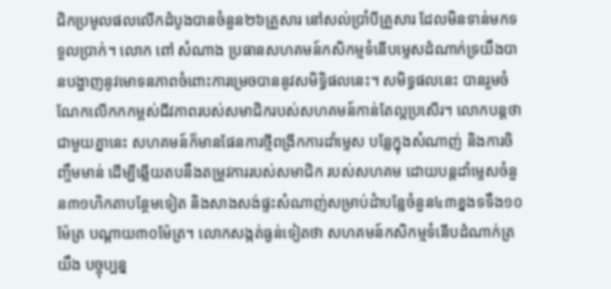ជិកប្រមូលផលលើកដំបូងបានចំនួន២៦គ្រួសារ នៅសល់ប្រាំបីគ្រួសារ ដែលមិនទាន់មកទទួលប្រាក់។ លោក ពៅ សំណាង ប្រធានសហគមន៍កសិកម្មទំនើបម្ទេសដំណាក់ទ្រយឹងបានបង្ហាញនូវមោទនភាពចំពោះការម្រេចបាននូវសមិទ្ធិផលនេះ។ សមិទ្ធផលនេះ បានរួមចំណែកលើកកកម្ពស់ជីវភាពរបស់សមាជិករបស់សហគមន៍កាន់តែល្អប្រសើរ។ លោកបន្តថា ជាមួយគ្នានេះ សហគមន៍ក៏មានផែនការថ្មីពង្រីកការដាំម្ទេស បន្លែក្នុងសំណាញ់ និងការចិញ្ចឹមមាន់ ដើម្បីឆ្លើយតបនឹងតម្រូវការរបស់សមាជិក របស់សហគម ដោយបន្តដាំម្ទេសចំនួន៣១ហិកតាបន្ថែមទៀត និងសាងសង់ផ្ទះសំណាញ់សម្រាប់ដំាបន្លែចំនួន៤៣ខ្នងទទឹង១០ម៉ែត្រ បណ្តាយ៣០ម៉ែត្រ។ លោកសង្កត់ធ្ងន់ទៀតថា សហគមន៍កសិកម្មទំនើបដំណាក់ត្រយឹង បច្ចុប្បន្ន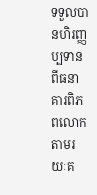ទទួលបានហិរញ្ញប្បទានពីធនាគារពិភពលោក តាមរយៈគ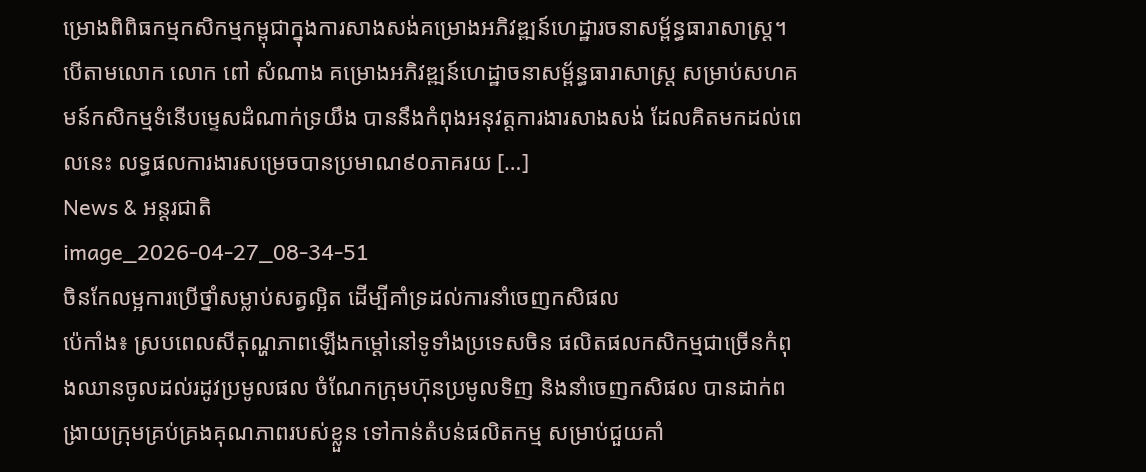ម្រោងពិពិធកម្មកសិកម្មកម្ពុជាក្នុងការសាងសង់គម្រោងអភិវឌ្ឍន៍ហេដ្ឋារចនាសម្ព័ន្ធធារាសាស្ត្រ។ បើតាមលោក លោក ពៅ សំណាង គម្រោងអភិវឌ្ឍន៍ហេដ្ឋាចនាសម្ព័ន្ធធារាសាស្ត្រ សម្រាប់សហគមន៍កសិកម្មទំនើបម្ទេសដំណាក់ទ្រយឹង បាននឹងកំពុងអនុវត្តការងារសាងសង់ ដែលគិតមកដល់ពេលនេះ លទ្ធផលការងារសម្រេចបានប្រមាណ៩០ភាគរយ […]
News & អន្តរជាតិ
image_2026-04-27_08-34-51
ចិនកែលម្អការប្រើថ្នាំសម្លាប់សត្វល្អិត ដើម្បីគាំទ្រដល់ការនាំចេញកសិផល
ប៉េកាំង៖ ស្របពេលសីតុណ្ហភាពឡើងកម្តៅនៅទូទាំងប្រទេសចិន ផលិតផលកសិកម្មជាច្រើនកំពុងឈានចូលដល់រដូវប្រមូលផល ចំណែកក្រុមហ៊ុនប្រមូលទិញ និងនាំចេញកសិផល បានដាក់ពង្រាយក្រុមគ្រប់គ្រងគុណភាពរបស់ខ្លួន ទៅកាន់តំបន់ផលិតកម្ម សម្រាប់ជួយគាំ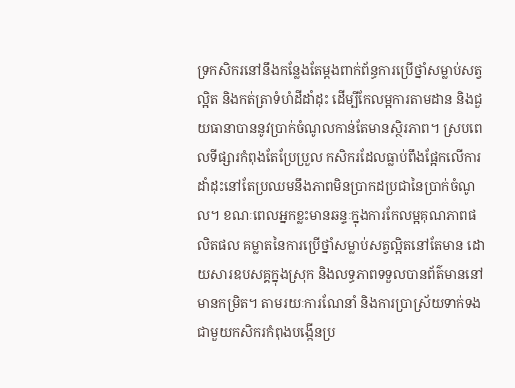ទ្រកសិករនៅនឹងកន្លែងតែម្តងពាក់ព័ន្ធការប្រើថ្នាំសម្លាប់សត្វល្អិត និងកត់ត្រាទំហំដីដាំដុះ ដើម្បីកែលម្អការតាមដាន និងជួយធានាបាននូវប្រាក់ចំណូលកាន់តែមានស្ថិរភាព។ ស្របពេលទីផ្សារកំពុងតែប្រែប្រួល កសិករដែលធ្លាប់ពឹងផ្អែកលើការដាំដុះនៅតែប្រឈមនឹងភាពមិនប្រាកដប្រជានៃប្រាក់ចំណូល។ ខណៈពេលអ្នកខ្លះមានឆន្ទៈក្នុងការកែលម្អគុណភាពផលិតផល គម្លាតនៃការប្រើថ្នាំសម្លាប់សត្វល្អិតនៅតែមាន ដោយសារឧបសគ្គក្នុងស្រុក និងលទ្ធភាពទទួលបានព័ត៌មាននៅមានកម្រិត។ តាមរយៈការណែនាំ និងការប្រាស្រ័យទាក់ទងជាមួយកសិករកំពុងបង្កើនប្រ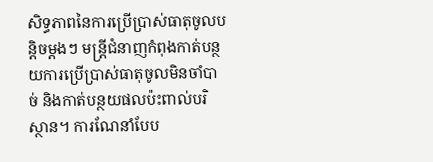សិទ្ធភាពនៃការប្រើប្រាស់ធាតុចូលបន្តិចម្តងៗ មន្ត្រីជំនាញកំពុងកាត់បន្ថយការប្រើប្រាស់ធាតុចូលមិនចាំបាច់ និងកាត់បន្ថយផលប៉ះពាល់បរិស្ថាន។ ការណែនាំបែប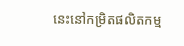នេះនៅកម្រិតផលិតកម្ម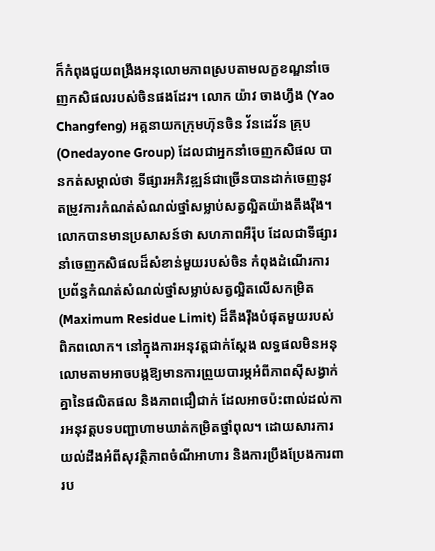ក៏កំពុងជួយពង្រឹងអនុលោមភាពស្របតាមលក្ខខណ្ឌនាំចេញកសិផលរបស់ចិនផងដែរ។ លោក យ៉ាវ ចាងហ្វឹង (Yao Changfeng) អគ្គនាយកក្រុមហ៊ុនចិន វ័នដេវ័ន គ្រុប (Onedayone Group) ដែលជាអ្នកនាំចេញកសិផល បានកត់សម្គាល់ថា ទីផ្សារអភិវឌ្ឍន៍ជាច្រើនបានដាក់ចេញនូវតម្រូវការកំណត់សំណល់ថ្នាំសម្លាប់សត្វល្អិតយ៉ាងតឹងរ៉ឹង។ លោកបានមានប្រសាសន៍ថា សហភាពអឺរ៉ុប ដែលជាទីផ្សារនាំចេញកសិផលដ៏សំខាន់មួយរបស់ចិន កំពុងដំណើរការប្រព័ន្ធកំណត់សំណល់ថ្នាំសម្លាប់សត្វល្អិតលើសកម្រិត (Maximum Residue Limit) ដ៏តឹងរ៉ឹងបំផុតមួយរបស់ពិភពលោក។ នៅក្នុងការអនុវត្តជាក់ស្តែង លទ្ធផលមិនអនុលោមតាមអាចបង្កឱ្យមានការព្រួយបារម្ភអំពីភាពស៊ីសង្វាក់គ្នានៃផលិតផល និងភាពជឿជាក់ ដែលអាចប៉ះពាល់ដល់ការអនុវត្តបទបញ្ជាហាមឃាត់កម្រិតថ្នាំពុល។ ដោយសារការយល់ដឹងអំពីសុវត្ថិភាពចំណីអាហារ និងការប្រឹងប្រែងការពារប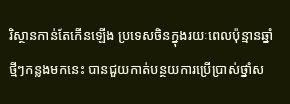រិស្ថានកាន់តែកើនឡើង ប្រទេសចិនក្នុងរយៈពេលប៉ុន្មានឆ្នាំថ្មីៗកន្លងមកនេះ បានជួយកាត់បន្ថយការប្រើប្រាស់ថ្នាំស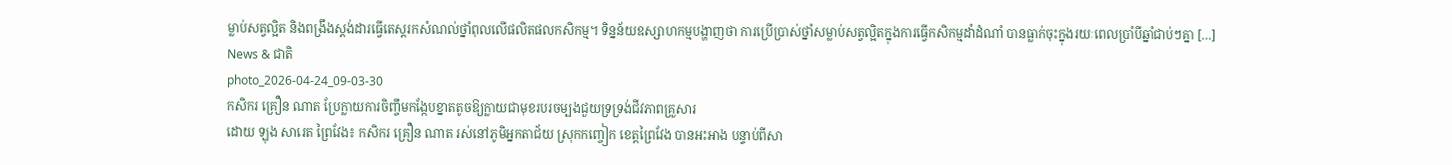ម្លាប់សត្វល្អិត និងពង្រឹងស្តង់ដារធ្វើតេស្តរកសំណល់ថ្នាំពុលលើផលិតផលកសិកម្ម។ ទិន្នន័យឧស្សាហកម្មបង្ហាញថា ការប្រើប្រាស់ថ្នាំសម្លាប់សត្វល្អិតក្នុងការធ្វើកសិកម្មដាំដំណាំ បានធ្លាក់ចុះក្នុងរយៈពេលប្រាំបីឆ្នាំជាប់ៗគ្នា […]
News & ជាតិ
photo_2026-04-24_09-03-30
កសិករ គ្រឿន ណាត ប្រែក្លាយការចិញ្ចឹមកង្កែបខ្នាតតូចឱ្យក្លាយជាមុខរបរចម្បងជួយទ្រទ្រង់ជីវភាពគ្រួសារ
ដោយ ឡុង សារេត ព្រៃវែង៖ កសិករ គ្រឿន ណាត រស់នៅភូមិអ្នកតាជ័យ ស្រុកកញ្ចៀក ខេត្តព្រៃវែង បានអះអាង បន្ទាប់ពីសា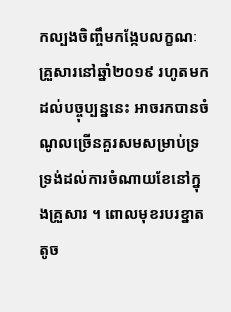កល្បងចិញ្ចឹមកង្កែបលក្ខណៈគ្រួសារនៅឆ្នាំ២០១៩ រហូតមកដល់បច្ចុប្បន្ននេះ អាចរកបានចំណូលច្រើនគួរសមសម្រាប់ទ្រទ្រង់ដល់ការចំណាយខែនៅក្នុងគ្រួសារ ។ ពោលមុខរបរខ្នាតតូច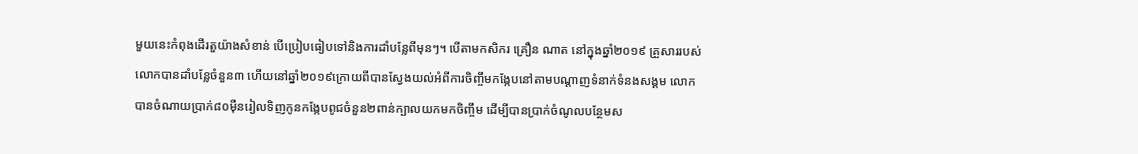មួយនេះកំពុងដើរតួយ៉ាងសំខាន់ បើប្រៀបធៀបទៅនិងការដាំបន្លែពីមុនៗ។ បើតាមកសិករ គ្រឿន ណាត នៅក្នុងឆ្នាំ២០១៩ គ្រួសាររបស់លោកបានដាំបន្លែចំនួន៣ ហើយនៅឆ្នាំ២០១៩ក្រោយពីបានស្វែងយល់អំពីការចិញ្ចឹមកង្កែបនៅតាមបណ្តាញទំនាក់ទំនងសង្គម លោកបានចំណាយប្រាក់៨០ម៉ឺនរៀលទិញកូនកង្កែបពូជចំនួន២ពាន់ក្បាលយកមកចិញ្ចឹម ដើម្បីបានប្រាក់ចំណូលបន្ថែមស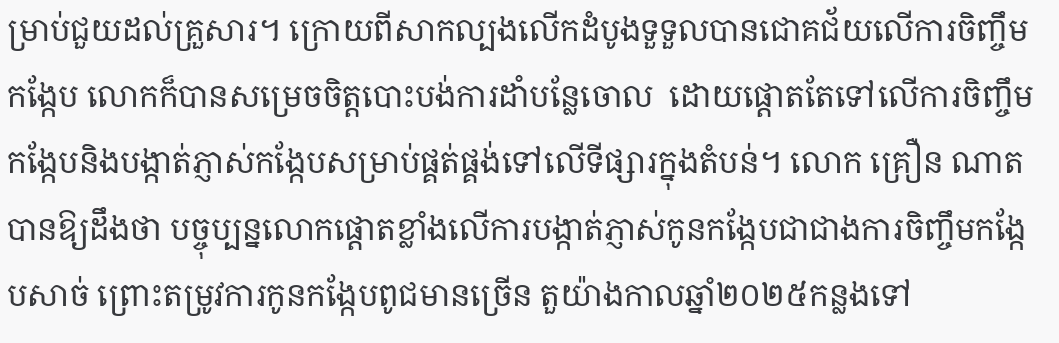ម្រាប់ជួយដល់គ្រួសារ។ ក្រោយពីសាកល្បងលើកដំបូងទួទួលបានជោគជ័យលើការចិញ្ចឹមកង្កែប លោកក៏បានសម្រេចចិត្តបោះបង់ការដាំបន្លែចោល  ដោយផ្តោតតែទៅលើការចិញ្ចឹមកង្កែបនិងបង្កាត់ភ្ញាស់កង្កែបសម្រាប់ផ្គត់ផ្គង់ទៅលើទីផ្សារក្នុងតំបន់។ លោក គ្រឿន ណាត បានឱ្យដឹងថា បច្ចុប្បន្នលោកផ្តោតខ្លាំងលើការបង្កាត់ភ្ញាស់កូនកង្កែបជាជាងការចិញ្ចឹមកង្កែបសាច់ ព្រោះតម្រូវការកូនកង្កែបពូជមានច្រើន តួយ៉ាងកាលឆ្នាំ២០២៥កន្លងទៅ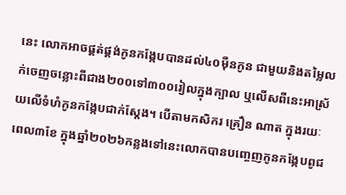នេះ លោកអាចផ្គត់ផ្គង់កូនកង្កែបបានដល់៤០ម៉ឺនកូន ជាមួយនិងតម្លៃលក់ចេញចន្លោះពីជាង២០០ទៅ៣០០រៀលក្នុងក្បាល ឬលើសពីនេះអាស្រ័យលើទំហំកូនកង្កែបជាក់ស្តែង។ បើតាមកសិករ គ្រឿន ណាត ក្នុងរយៈពេល៣ខែ ក្នុងឆ្នាំ២០២៦កន្លងទៅនេះលោកបានបញ្ចេញកូនកង្កែបពូជ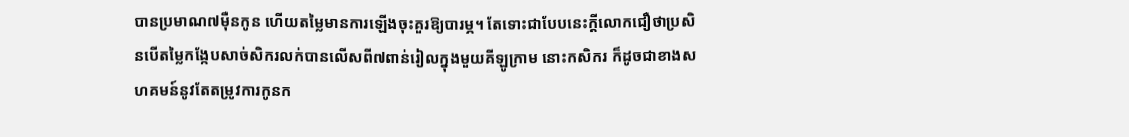បានប្រមាណ៧ម៉ឺនកូន ហើយតម្លៃមានការឡើងចុះគួរឱ្យបារម្ភ។ តែទោះជាបែបនេះក្តីលោកជឿថាប្រសិនបើតម្លៃកង្កែបសាច់សិករលក់បានលើសពី៧ពាន់រៀលក្នុងមួយគីឡូក្រាម នោះកសិករ ក៏ដូចជាខាងសហគមន៍នូវតែតម្រូវការកូនក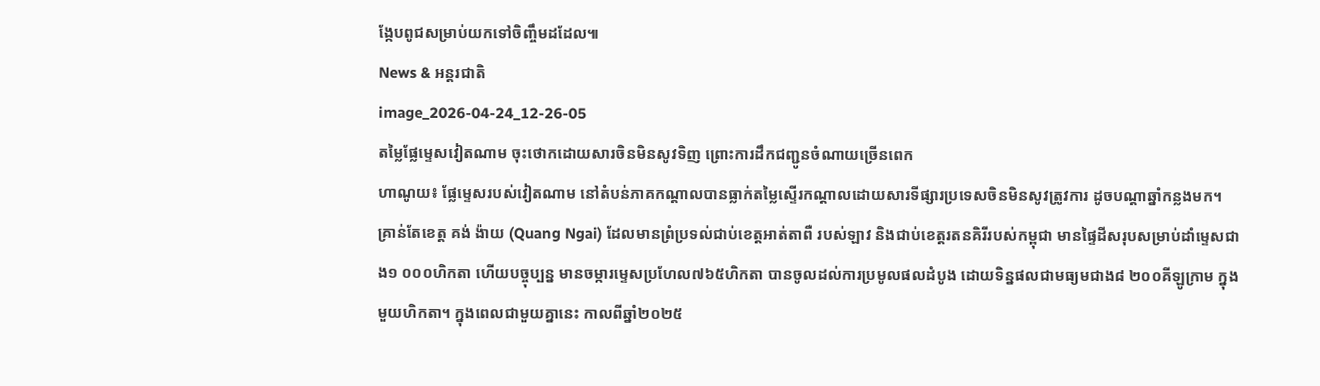ង្កែបពូជសម្រាប់យកទៅចិញ្ចឹមដដែល៕
News & អន្តរជាតិ
image_2026-04-24_12-26-05
តម្លៃផ្លែម្ទេសវៀតណាម ចុះថោកដោយសារចិនមិនសូវទិញ ព្រោះការដឹកជញ្ជូនចំណាយច្រើនពេក
ហាណូយ៖ ផ្លែម្ទេសរបស់វៀតណាម នៅតំបន់ភាគកណ្តាលបានធ្លាក់តម្លៃស្ទើរកណ្តាលដោយសារទីផ្សារប្រទេសចិនមិនសូវត្រូវការ ដូចបណ្តាឆ្នាំកន្លងមក។ គ្រាន់តែខេត្ត គង់ ង៉ាយ (Quang Ngai) ដែលមានព្រំប្រទល់ជាប់ខេត្តអាត់តាពឺ របស់ឡាវ និងជាប់ខេត្តរតនគិរីរបស់កម្ពុជា មានផ្ទៃដីសរុបសម្រាប់ដាំម្ទេសជាង១ ០០០ហិកតា ហើយបច្ចុប្បន្ន មានចម្ការម្ទេសប្រហែល៧៦៥ហិកតា បានចូលដល់ការប្រមូលផលដំបូង ដោយទិន្នផលជាមធ្យមជាង៨ ២០០គីឡូក្រាម ក្នុងមួយហិកតា។ ក្នុងពេលជាមួយគ្នានេះ កាលពីឆ្នាំ២០២៥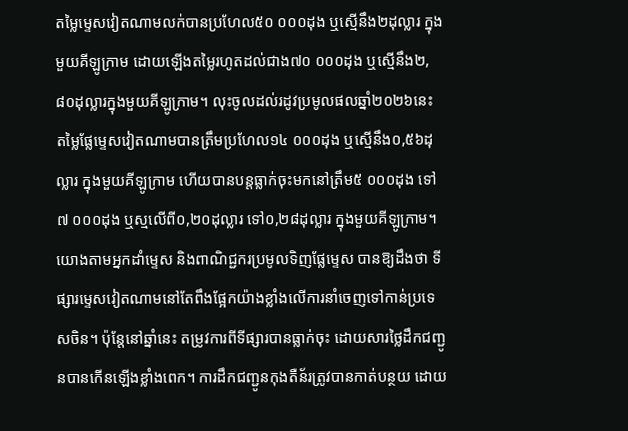តម្លៃម្ទេសវៀតណាមលក់បានប្រហែល៥០ ០០០ដុង ឬស្មើនឹង២ដុល្លារ ក្នុងមួយគីឡូក្រាម ដោយឡើងតម្លៃរហូតដល់ជាង៧០ ០០០ដុង ឬស្មើនឹង២,៨០ដុល្លារក្នុងមួយគីឡូក្រាម។ លុះចូលដល់រដូវប្រមូលផលឆ្នាំ២០២៦នេះ តម្លៃផ្លែម្ទេសវៀតណាមបានត្រឹមប្រហែល១៤ ០០០ដុង ឬស្មើនឹង០,៥៦ដុល្លារ ក្នុងមួយគីឡូក្រាម ហើយបានបន្តធ្លាក់ចុះមកនៅត្រឹម៥ ០០០ដុង ទៅ៧ ០០០ដុង ឬស្មលើពី០,២០ដុល្លារ ទៅ០,២៨ដុល្លារ ក្នុងមួយគីឡូក្រាម។ យោងតាមអ្នកដាំម្ទេស និងពាណិជ្ជករប្រមូលទិញផ្លែម្ទេស បានឱ្យដឹងថា ទីផ្សារម្ទេសវៀតណាមនៅតែពឹងផ្អែកយ៉ាងខ្លាំងលើការនាំចេញទៅកាន់ប្រទេសចិន។ ប៉ុន្តែនៅឆ្នាំនេះ តម្រូវការពីទីផ្សារបានធ្លាក់ចុះ ដោយសារថ្លៃដឹកជញ្ជូនបានកើនឡើងខ្លាំងពេក។ ការដឹកជញ្ជូនកុងតឺន័រត្រូវបានកាត់បន្ថយ ដោយ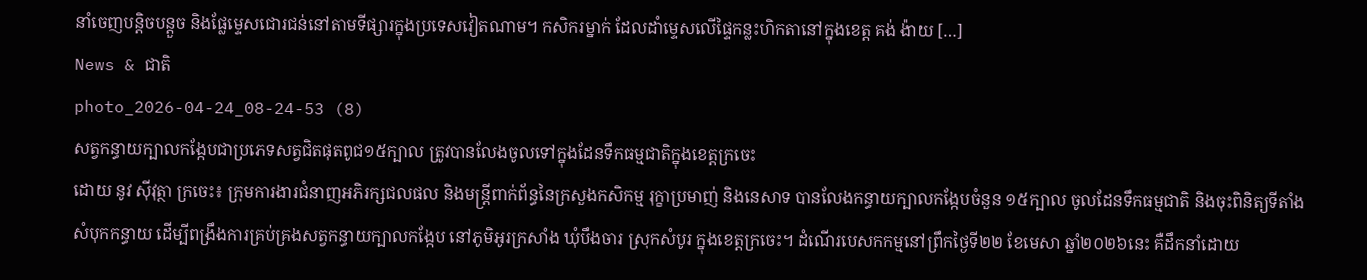នាំចេញបន្តិចបន្តួច និងផ្លែម្ទេសជោរជន់នៅតាមទីផ្សារក្នុងប្រទេសវៀតណាម។ កសិករម្នាក់ ដែលដាំម្ទេសលើផ្ទៃកន្លះហិកតានៅក្នុងខេត្ត គង់ ង៉ាយ […]
News & ជាតិ
photo_2026-04-24_08-24-53 (8)
សត្វកន្ធាយក្បាលកង្កែបជាប្រភេទសត្វជិតផុតពូជ១៥ក្បាល ត្រូវបានលែងចូលទៅក្នុងដែនទឹកធម្មជាតិក្នុងខេត្តក្រចេះ
ដោយ នូវ ស៊ីវុត្ថា ក្រចេះ៖ ក្រុមការងារជំនាញអភិរក្សជលផល និងមន្រ្តីពាក់ព័ន្ធនៃក្រសួងកសិកម្ម រុក្ខាប្រមាញ់ និងនេសាទ បានលែងកន្ធាយក្បាលកង្កែបចំនួន ១៥ក្បាល ចូលដែនទឹកធម្មជាតិ និងចុះពិនិត្យទីតាំងសំបុកកន្ធាយ ដើម្បីពង្រឹងការគ្រប់គ្រងសត្វកន្ធាយក្បាលកង្កែប នៅភូមិអូរក្រសាំង ឃុំបឹងចារ ស្រុកសំបូរ ក្នុងខេត្តក្រចេះ។ ដំណើរបេសកកម្មនៅព្រឹកថ្ងៃទី២២ ខែមេសា ឆ្នាំ២០២៦នេះ គឺដឹកនាំដោយ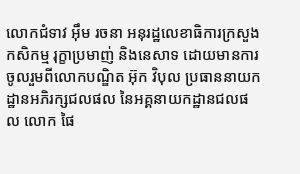លោកជំទាវ អ៊ឹម រចនា អនុរដ្ឋលេខាធិការក្រសួងកសិកម្ម រុក្ខាប្រមាញ់ និងនេសាទ ដោយមានការចូលរួមពីលោកបណ្ឌិត អ៊ុក វិបុល ប្រធាននាយកដ្ឋានអភិរក្សជលផល នៃអគ្គនាយកដ្ឋានជលផល លោក ផៃ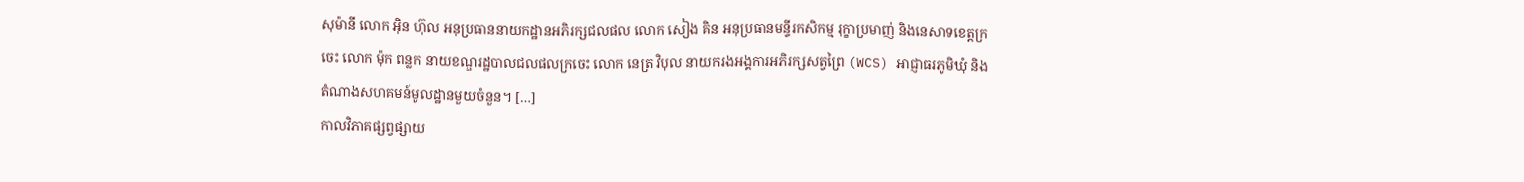សុម៉ានី លោក អ៊ិន ហ៊ុល អនុប្រធាននាយកដ្ឋានអភិរក្សជលផល លោក សៀង គិន អនុប្រធានមន្ទីរកសិកម្ម រុក្ខាប្រមាញ់ និងនេសាទខេត្តក្រចេះ លោក ម៉ុក ពន្លក នាយខណ្ឌរដ្ឋបាលជលផលក្រចេះ លោក នេត្រ វិបុល នាយករងអង្គការអភិរក្សសត្វព្រៃ (WCS) អាជ្ញាធរភូមិឃុំ និងតំណាងសហគមន៍មូលដ្ឋានមួយចំនួន។ […]
កាលវិភាគផ្សព្វផ្សាយ